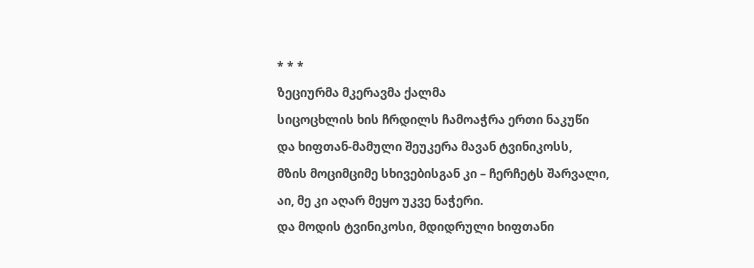* * *
ზეციურმა მკერავმა ქალმა
სიცოცხლის ხის ჩრდილს ჩამოაჭრა ერთი ნაკუწი
და ხიფთან-მამული შეუკერა მავან ტვინიკოსს,
მზის მოციმციმე სხივებისგან კი – ჩერჩეტს შარვალი,
აი, მე კი აღარ მეყო უკვე ნაჭერი.
და მოდის ტვინიკოსი, მდიდრული ხიფთანი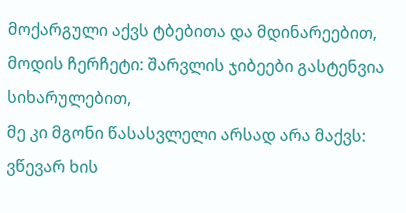მოქარგული აქვს ტბებითა და მდინარეებით,
მოდის ჩერჩეტი: შარვლის ჯიბეები გასტენვია სიხარულებით,
მე კი მგონი წასასვლელი არსად არა მაქვს:
ვწევარ ხის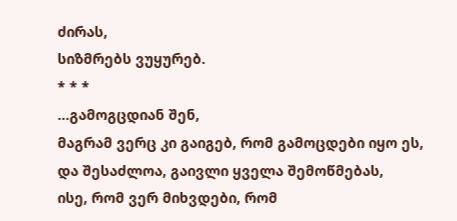ძირას,
სიზმრებს ვუყურებ.
* * *
…გამოგცდიან შენ,
მაგრამ ვერც კი გაიგებ, რომ გამოცდები იყო ეს,
და შესაძლოა, გაივლი ყველა შემოწმებას,
ისე, რომ ვერ მიხვდები, რომ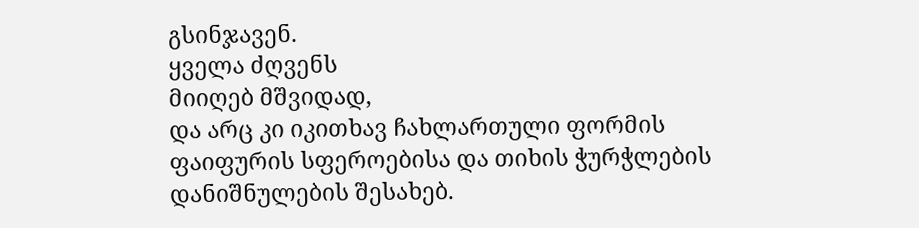გსინჯავენ.
ყველა ძღვენს
მიიღებ მშვიდად,
და არც კი იკითხავ ჩახლართული ფორმის
ფაიფურის სფეროებისა და თიხის ჭურჭლების
დანიშნულების შესახებ.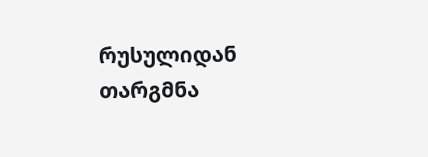რუსულიდან თარგმნა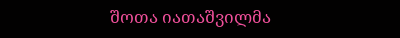შოთა იათაშვილმა